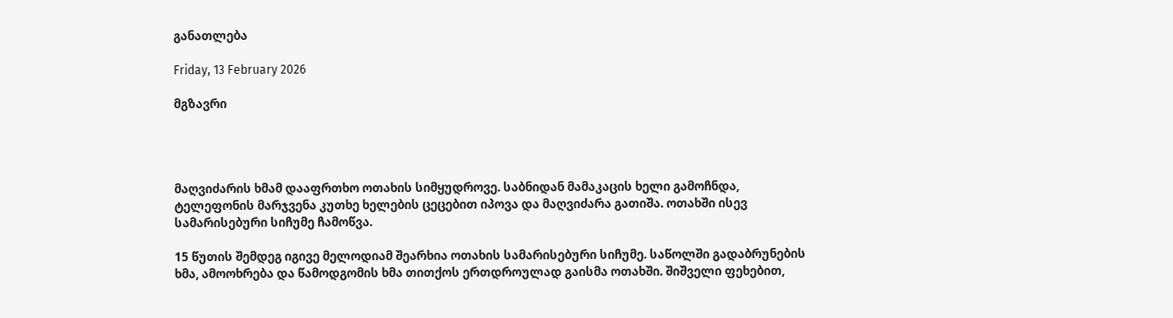განათლება

Friday, 13 February 2026

მგზავრი




მაღვიძარის ხმამ დააფრთხო ოთახის სიმყუდროვე. საბნიდან მამაკაცის ხელი გამოჩნდა, ტელეფონის მარჯვენა კუთხე ხელების ცეცებით იპოვა და მაღვიძარა გათიშა. ოთახში ისევ სამარისებური სიჩუმე ჩამოწვა.

15 წუთის შემდეგ იგივე მელოდიამ შეარხია ოთახის სამარისებური სიჩუმე. საწოლში გადაბრუნების ხმა, ამოოხრება და წამოდგომის ხმა თითქოს ერთდროულად გაისმა ოთახში. შიშველი ფეხებით,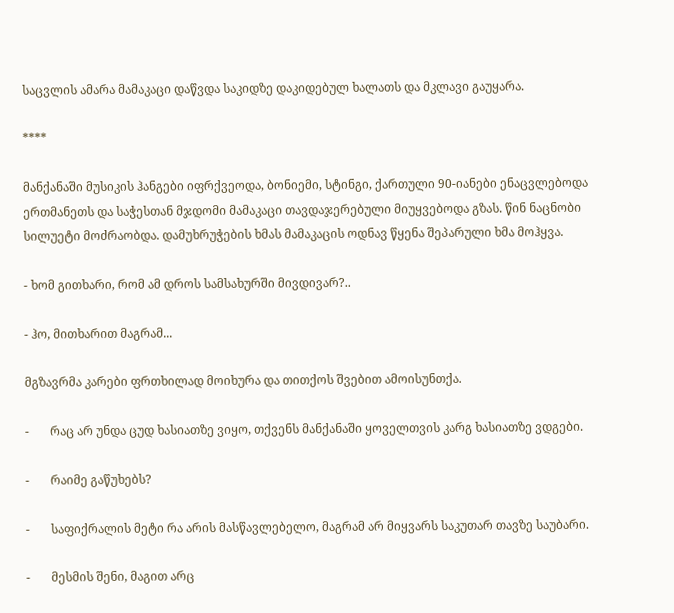საცვლის ამარა მამაკაცი დაწვდა საკიდზე დაკიდებულ ხალათს და მკლავი გაუყარა.

****

მანქანაში მუსიკის ჰანგები იფრქვეოდა, ბონიემი, სტინგი, ქართული 90-იანები ენაცვლებოდა ერთმანეთს და საჭესთან მჯდომი მამაკაცი თავდაჯერებული მიუყვებოდა გზას. წინ ნაცნობი სილუეტი მოძრაობდა. დამუხრუჭების ხმას მამაკაცის ოდნავ წყენა შეპარული ხმა მოჰყვა.

- ხომ გითხარი, რომ ამ დროს სამსახურში მივდივარ?..

- ჰო, მითხარით მაგრამ...

მგზავრმა კარები ფრთხილად მოიხურა და თითქოს შვებით ამოისუნთქა.

-       რაც არ უნდა ცუდ ხასიათზე ვიყო, თქვენს მანქანაში ყოველთვის კარგ ხასიათზე ვდგები.

-       რაიმე გაწუხებს?

-       საფიქრალის მეტი რა არის მასწავლებელო, მაგრამ არ მიყვარს საკუთარ თავზე საუბარი.

-       მესმის შენი, მაგით არც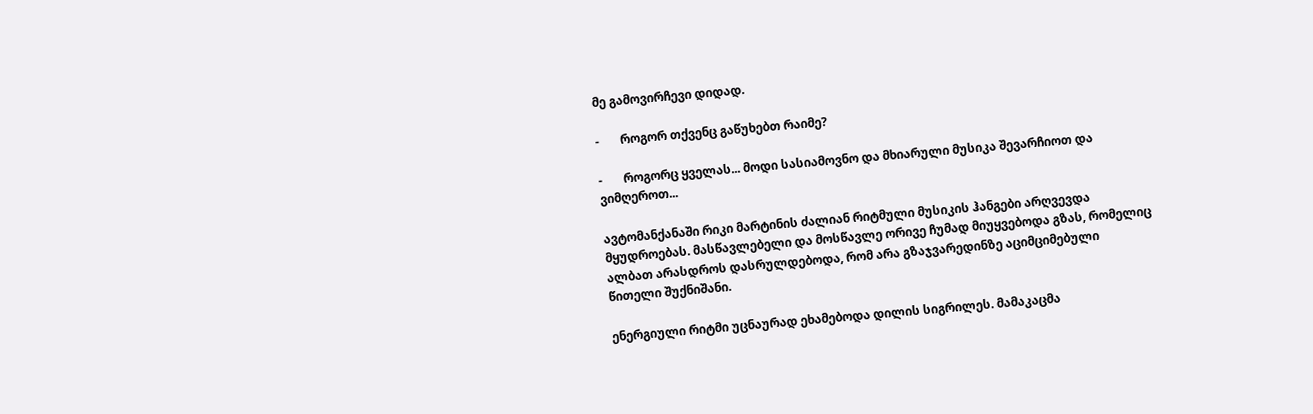მე გამოვირჩევი დიდად.

-       როგორ თქვენც გაწუხებთ რაიმე?

-       როგორც ყველას... მოდი სასიამოვნო და მხიარული მუსიკა შევარჩიოთ და ვიმღეროთ...

ავტომანქანაში რიკი მარტინის ძალიან რიტმული მუსიკის ჰანგები არღვევდა მყუდროებას. მასწავლებელი და მოსწავლე ორივე ჩუმად მიუყვებოდა გზას, რომელიც ალბათ არასდროს დასრულდებოდა, რომ არა გზაჯვარედინზე აციმციმებული წითელი შუქნიშანი.

ენერგიული რიტმი უცნაურად ეხამებოდა დილის სიგრილეს. მამაკაცმა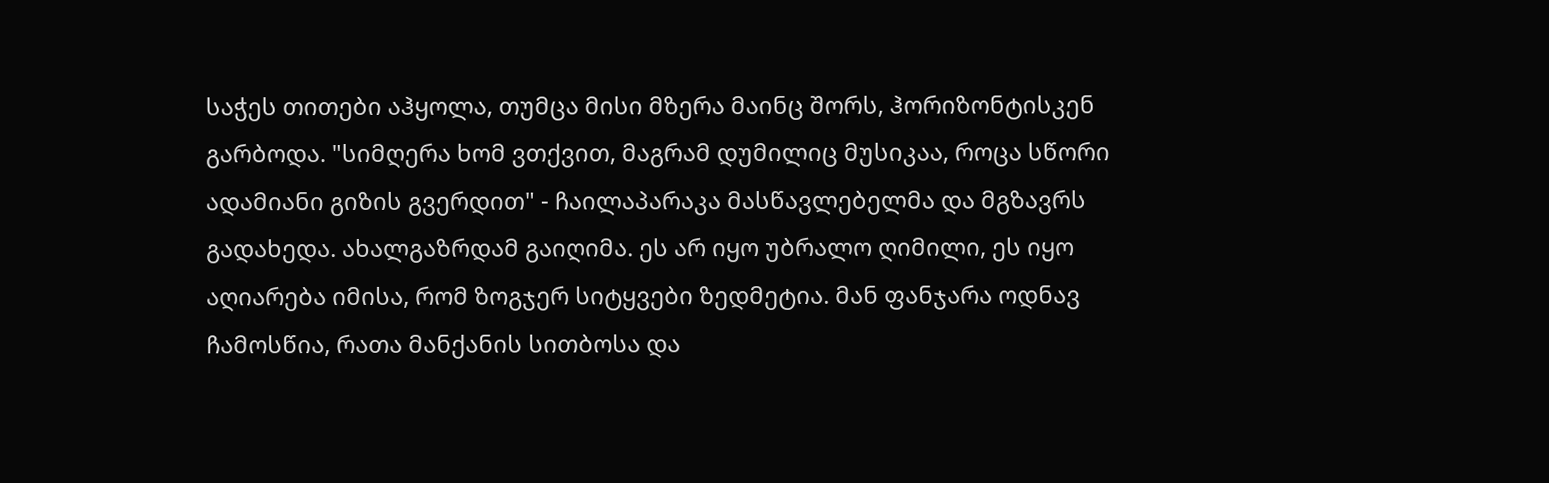საჭეს თითები აჰყოლა, თუმცა მისი მზერა მაინც შორს, ჰორიზონტისკენ გარბოდა. "სიმღერა ხომ ვთქვით, მაგრამ დუმილიც მუსიკაა, როცა სწორი ადამიანი გიზის გვერდით" - ჩაილაპარაკა მასწავლებელმა და მგზავრს გადახედა. ახალგაზრდამ გაიღიმა. ეს არ იყო უბრალო ღიმილი, ეს იყო აღიარება იმისა, რომ ზოგჯერ სიტყვები ზედმეტია. მან ფანჯარა ოდნავ ჩამოსწია, რათა მანქანის სითბოსა და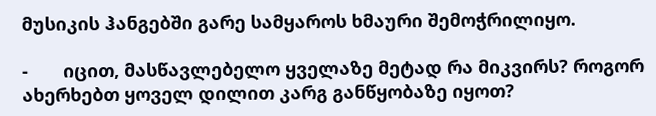მუსიკის ჰანგებში გარე სამყაროს ხმაური შემოჭრილიყო.

-       იცით, მასწავლებელო ყველაზე მეტად რა მიკვირს? როგორ ახერხებთ ყოველ დილით კარგ განწყობაზე იყოთ?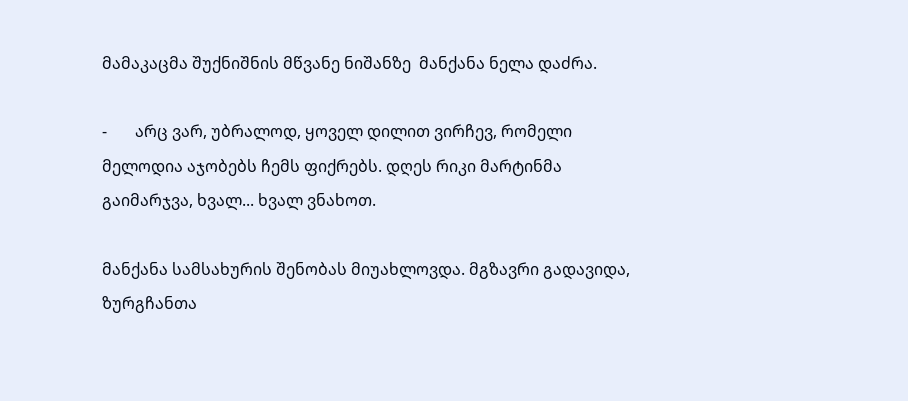მამაკაცმა შუქნიშნის მწვანე ნიშანზე  მანქანა ნელა დაძრა.

-       არც ვარ, უბრალოდ, ყოველ დილით ვირჩევ, რომელი მელოდია აჯობებს ჩემს ფიქრებს. დღეს რიკი მარტინმა გაიმარჯვა, ხვალ... ხვალ ვნახოთ.

მანქანა სამსახურის შენობას მიუახლოვდა. მგზავრი გადავიდა, ზურგჩანთა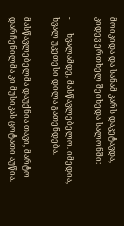მოიკიდა და სანამ კარს დაკეტავდა, კიდევ ერთხელ შეიხედა სალონში:

-       ხვალამდე, მასწავლებელო. იმედია, ხვალ უკეთესი დილა გათენდება.

მასწავლებელმა დაუქნია თავი, მარტო დარჩენილმა კი მუსიკას ცოტათი აუწია.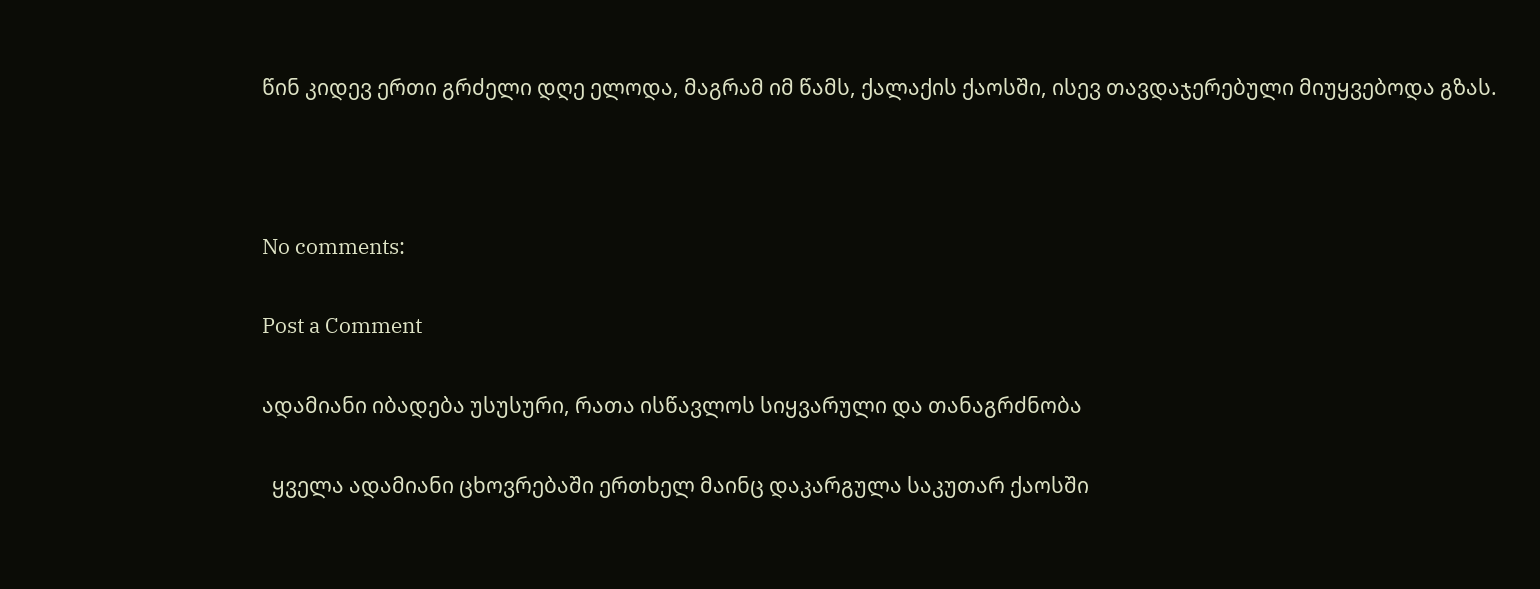წინ კიდევ ერთი გრძელი დღე ელოდა, მაგრამ იმ წამს, ქალაქის ქაოსში, ისევ თავდაჯერებული მიუყვებოდა გზას.



No comments:

Post a Comment

ადამიანი იბადება უსუსური, რათა ისწავლოს სიყვარული და თანაგრძნობა

  ყველა ადამიანი ცხოვრებაში ერთხელ მაინც დაკარგულა საკუთარ ქაოსში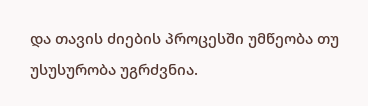და თავის ძიების პროცესში უმწეობა თუ უსუსურობა უგრძვნია.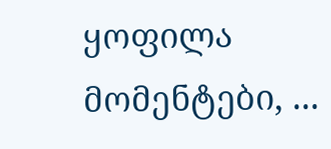ყოფილა მომენტები, ...